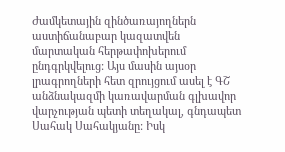Ժամկետային զինծառայողներն աստիճանաբար կազատվեն մարտական հերթափոխերում ընդգրկվելուց: Այս մասին այսօր լրագրողների հետ զրույցում ասել է ԳՇ անձնակազմի կառավարման գլխավոր վարչության պետի տեղակալ, գնդապետ Սահակ Սահակյանը: Իսկ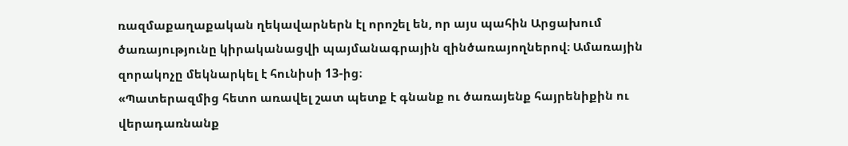ռազմաքաղաքական ղեկավարներն էլ որոշել են, որ այս պահին Արցախում ծառայությունը կիրականացվի պայմանագրային զինծառայողներով։ Ամառային զորակոչը մեկնարկել է հունիսի 13-ից։
«Պատերազմից հետո առավել շատ պետք է գնանք ու ծառայենք հայրենիքին ու վերադառնանք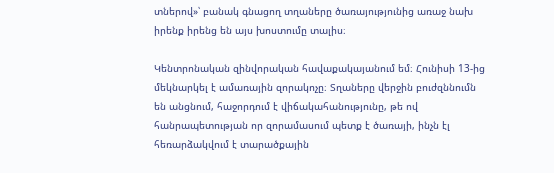տներով»՝ բանակ գնացող տղաները ծառայությունից առաջ նախ իրենք իրենց են այս խոստումը տալիս։

Կենտրոնական զինվորական հավաքակայանում եմ։ Հունիսի 13-ից մեկնարկել է ամառային զորակոչը։ Տղաները վերջին բուժզննումն են անցնում, հաջորդում է վիճակահանությունը, թե ով հանրապետության որ զորամասում պետք է ծառայի, ինչն էլ հեռարձակվում է տարածքային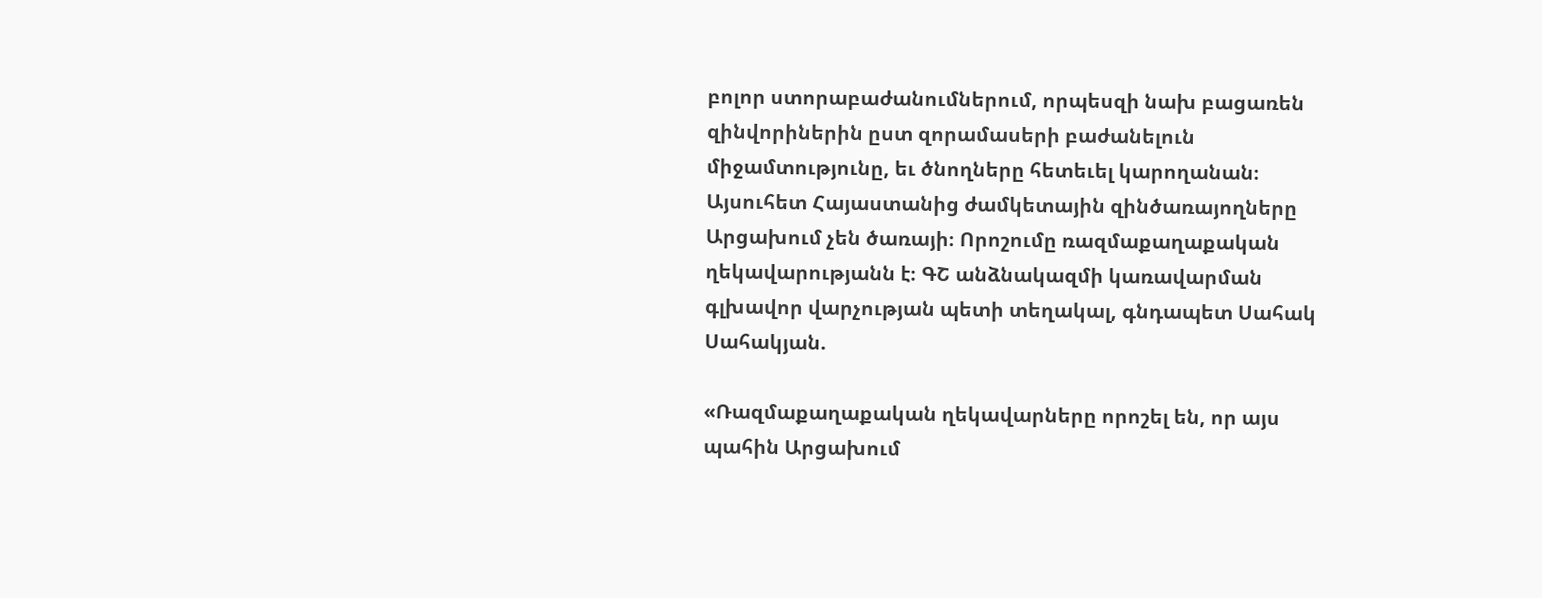բոլոր ստորաբաժանումներում, որպեսզի նախ բացառեն զինվորիներին ըստ զորամասերի բաժանելուն միջամտությունը, եւ ծնողները հետեւել կարողանան։
Այսուհետ Հայաստանից ժամկետային զինծառայողները Արցախում չեն ծառայի։ Որոշումը ռազմաքաղաքական ղեկավարությանն է։ ԳՇ անձնակազմի կառավարման գլխավոր վարչության պետի տեղակալ, գնդապետ Սահակ Սահակյան.

«Ռազմաքաղաքական ղեկավարները որոշել են, որ այս պահին Արցախում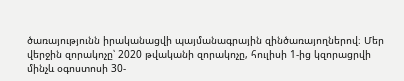ծառայությունն իրականացվի պայմանագրային զինծառայողներով։ Մեր վերջին զորակոչը՝ 2020 թվականի զորակոչը, հուլիսի 1-ից կզորացրվի մինչև օգոստոսի 30-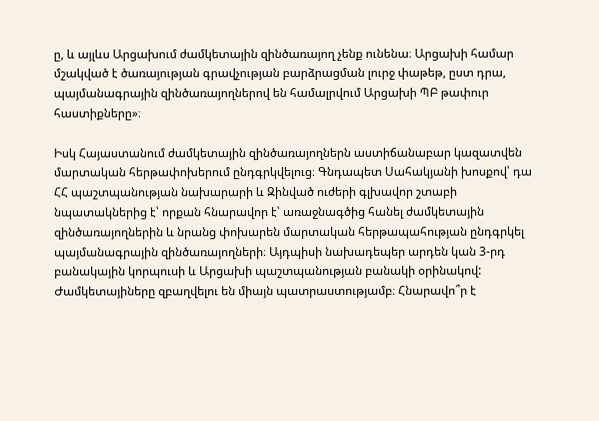ը, և այլևս Արցախում ժամկետային զինծառայող չենք ունենա։ Արցախի համար մշակված է ծառայության գրավչության բարձրացման լուրջ փաթեթ, ըստ դրա, պայմանագրային զինծառայողներով են համալրվում Արցախի ՊԲ թափուր հաստիքները»։

Իսկ Հայաստանում ժամկետային զինծառայողներն աստիճանաբար կազատվեն մարտական հերթափոխերում ընդգրկվելուց։ Գնդապետ Սահակյանի խոսքով՝ դա ՀՀ պաշտպանության նախարարի և Զինված ուժերի գլխավոր շտաբի նպատակներից է՝ որքան հնարավոր է՝ առաջնագծից հանել ժամկետային զինծառայողներին և նրանց փոխարեն մարտական հերթապահության ընդգրկել պայմանագրային զինծառայողների։ Այդպիսի նախադեպեր արդեն կան 3-րդ բանակային կորպուսի և Արցախի պաշտպանության բանակի օրինակով: Ժամկետայիները զբաղվելու են միայն պատրաստությամբ։ Հնարավո՞ր է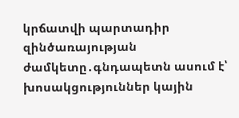կրճատվի պարտադիր զինծառայության ժամկետը․գնդապետն ասում է՝ խոսակցություններ կային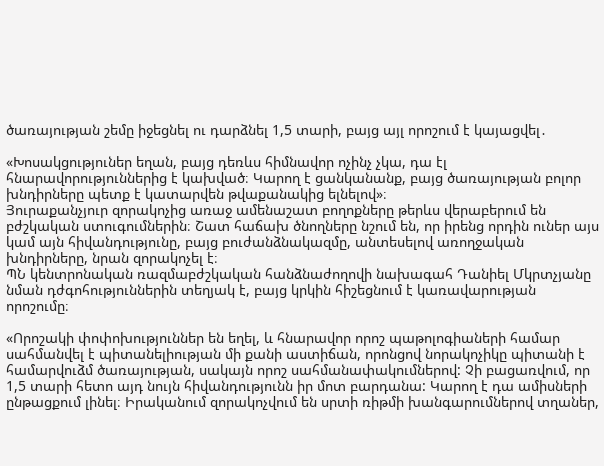ծառայության շեմը իջեցնել ու դարձնել 1,5 տարի, բայց այլ որոշում է կայացվել․

«Խոսակցություներ եղան, բայց դեռևս հիմնավոր ոչինչ չկա, դա էլ հնարավորություններից է կախված։ Կարող է ցանկանանք, բայց ծառայության բոլոր խնդիրները պետք է կատարվեն թվաքանակից ելնելով»։
Յուրաքանչյուր զորակոչից առաջ ամենաշատ բողոքները թերևս վերաբերում են բժշկական ստուգումներին։ Շատ հաճախ ծնողները նշում են, որ իրենց որդին ուներ այս կամ այն հիվանդությունը, բայց բուժանձնակազմը, անտեսելով առողջական խնդիրները, նրան զորակոչել է։
ՊՆ կենտրոնական ռազմաբժշկական հանձնաժողովի նախագահ Դանիել Մկրտչյանը նման դժգոհություններին տեղյակ է, բայց կրկին հիշեցնում է կառավարության որոշումը։

«Որոշակի փոփոխություններ են եղել, և հնարավոր որոշ պաթոլոգիաների համար սահմանվել է պիտանելիության մի քանի աստիճան, որոնցով նորակոչիկը պիտանի է համարվուձմ ծառայության, սակայն որոշ սահմանափակումներով: Չի բացառվում, որ 1,5 տարի հետո այդ նույն հիվանդությունն իր մոտ բարդանա: Կարող է դա ամիսների ընթացքում լինել։ Իրականում զորակոչվում են սրտի ռիթմի խանգարումներով տղաներ,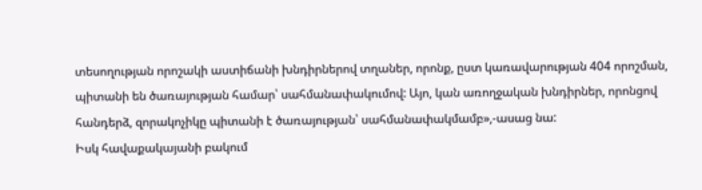տեսողության որոշակի աստիճանի խնդիրներով տղաներ, որոնք, ըստ կառավարության 404 որոշման, պիտանի են ծառայության համար՝ սահմանափակումով: Այո, կան առողջական խնդիրներ, որոնցով հանդերձ, զորակոչիկը պիտանի է ծառայության՝ սահմանափակմամբ»,-ասաց նա:
Իսկ հավաքակայանի բակում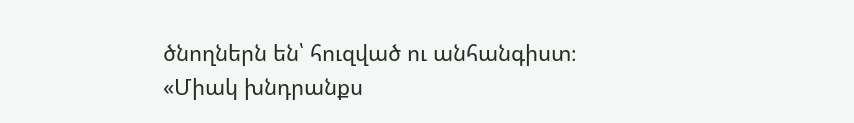ծնողներն են՝ հուզված ու անհանգիստ։
«Միակ խնդրանքս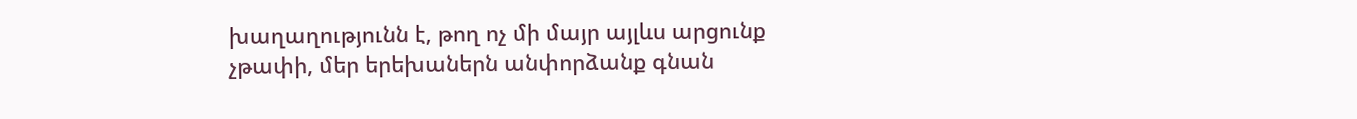խաղաղությունն է, թող ոչ մի մայր այլևս արցունք չթափի, մեր երեխաներն անփորձանք գնան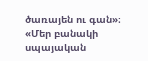ծառայեն ու գան»։
«Մեր բանակի սպայական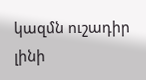կազմն ուշադիր լինի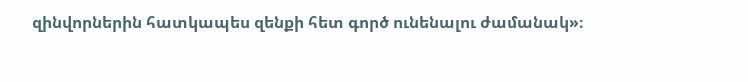զինվորներին հատկապես զենքի հետ գործ ունենալու ժամանակ»։